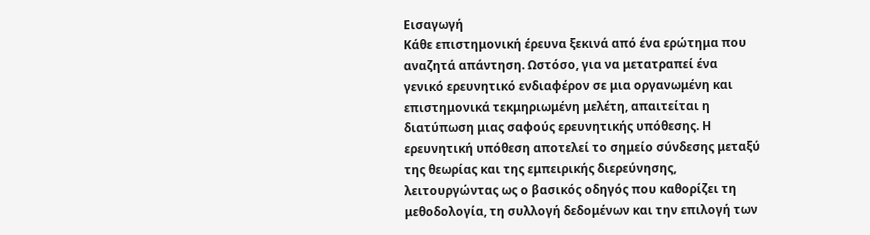Εισαγωγή
Κάθε επιστημονική έρευνα ξεκινά από ένα ερώτημα που αναζητά απάντηση. Ωστόσο, για να μετατραπεί ένα γενικό ερευνητικό ενδιαφέρον σε μια οργανωμένη και επιστημονικά τεκμηριωμένη μελέτη, απαιτείται η διατύπωση μιας σαφούς ερευνητικής υπόθεσης. Η ερευνητική υπόθεση αποτελεί το σημείο σύνδεσης μεταξύ της θεωρίας και της εμπειρικής διερεύνησης, λειτουργώντας ως ο βασικός οδηγός που καθορίζει τη μεθοδολογία, τη συλλογή δεδομένων και την επιλογή των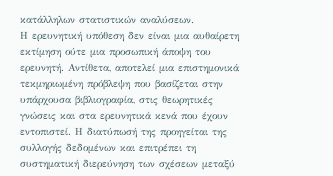κατάλληλων στατιστικών αναλύσεων.
Η ερευνητική υπόθεση δεν είναι μια αυθαίρετη εκτίμηση ούτε μια προσωπική άποψη του ερευνητή. Αντίθετα, αποτελεί μια επιστημονικά τεκμηριωμένη πρόβλεψη που βασίζεται στην υπάρχουσα βιβλιογραφία, στις θεωρητικές γνώσεις και στα ερευνητικά κενά που έχουν εντοπιστεί. Η διατύπωσή της προηγείται της συλλογής δεδομένων και επιτρέπει τη συστηματική διερεύνηση των σχέσεων μεταξύ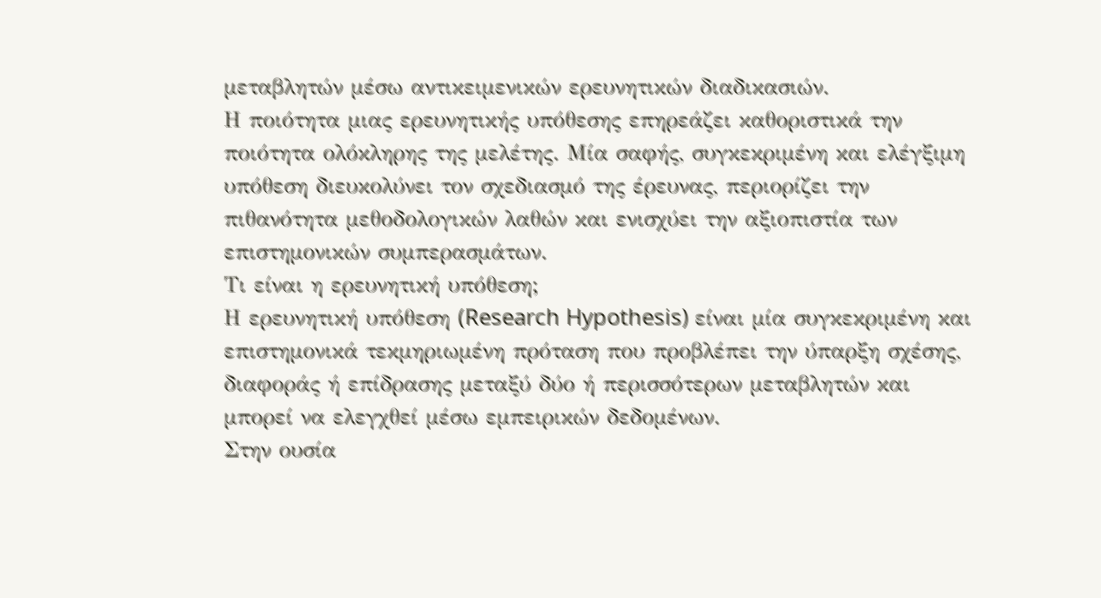μεταβλητών μέσω αντικειμενικών ερευνητικών διαδικασιών.
Η ποιότητα μιας ερευνητικής υπόθεσης επηρεάζει καθοριστικά την ποιότητα ολόκληρης της μελέτης. Μία σαφής, συγκεκριμένη και ελέγξιμη υπόθεση διευκολύνει τον σχεδιασμό της έρευνας, περιορίζει την πιθανότητα μεθοδολογικών λαθών και ενισχύει την αξιοπιστία των επιστημονικών συμπερασμάτων.
Τι είναι η ερευνητική υπόθεση;
Η ερευνητική υπόθεση (Research Hypothesis) είναι μία συγκεκριμένη και επιστημονικά τεκμηριωμένη πρόταση που προβλέπει την ύπαρξη σχέσης, διαφοράς ή επίδρασης μεταξύ δύο ή περισσότερων μεταβλητών και μπορεί να ελεγχθεί μέσω εμπειρικών δεδομένων.
Στην ουσία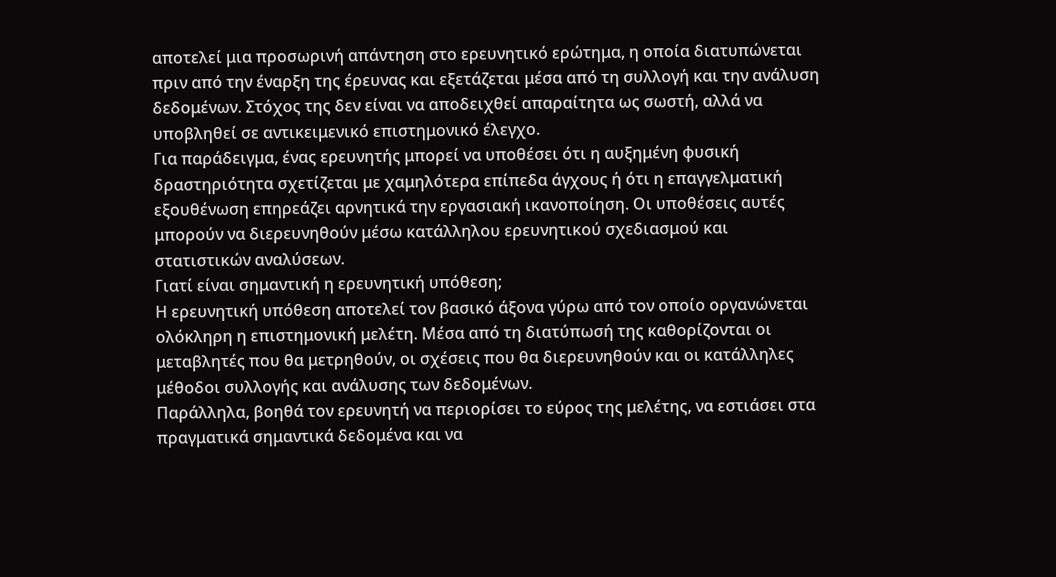αποτελεί μια προσωρινή απάντηση στο ερευνητικό ερώτημα, η οποία διατυπώνεται πριν από την έναρξη της έρευνας και εξετάζεται μέσα από τη συλλογή και την ανάλυση δεδομένων. Στόχος της δεν είναι να αποδειχθεί απαραίτητα ως σωστή, αλλά να υποβληθεί σε αντικειμενικό επιστημονικό έλεγχο.
Για παράδειγμα, ένας ερευνητής μπορεί να υποθέσει ότι η αυξημένη φυσική δραστηριότητα σχετίζεται με χαμηλότερα επίπεδα άγχους ή ότι η επαγγελματική εξουθένωση επηρεάζει αρνητικά την εργασιακή ικανοποίηση. Οι υποθέσεις αυτές μπορούν να διερευνηθούν μέσω κατάλληλου ερευνητικού σχεδιασμού και στατιστικών αναλύσεων.
Γιατί είναι σημαντική η ερευνητική υπόθεση;
Η ερευνητική υπόθεση αποτελεί τον βασικό άξονα γύρω από τον οποίο οργανώνεται ολόκληρη η επιστημονική μελέτη. Μέσα από τη διατύπωσή της καθορίζονται οι μεταβλητές που θα μετρηθούν, οι σχέσεις που θα διερευνηθούν και οι κατάλληλες μέθοδοι συλλογής και ανάλυσης των δεδομένων.
Παράλληλα, βοηθά τον ερευνητή να περιορίσει το εύρος της μελέτης, να εστιάσει στα πραγματικά σημαντικά δεδομένα και να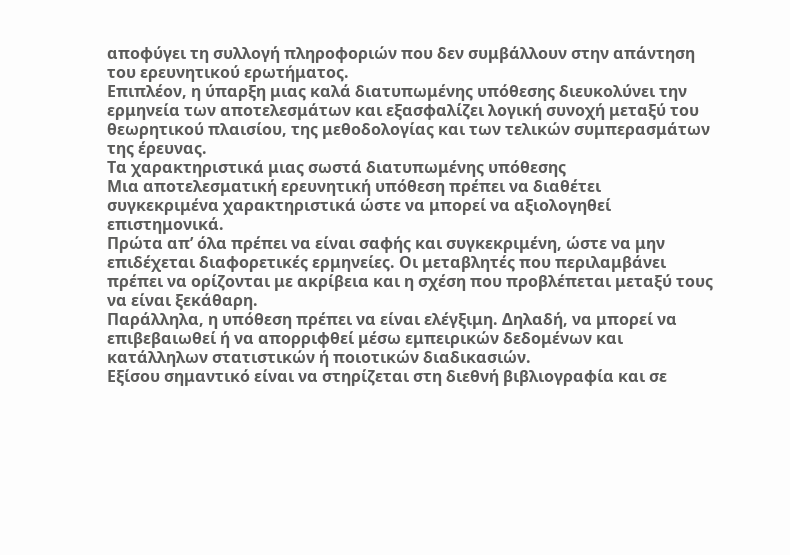αποφύγει τη συλλογή πληροφοριών που δεν συμβάλλουν στην απάντηση του ερευνητικού ερωτήματος.
Επιπλέον, η ύπαρξη μιας καλά διατυπωμένης υπόθεσης διευκολύνει την ερμηνεία των αποτελεσμάτων και εξασφαλίζει λογική συνοχή μεταξύ του θεωρητικού πλαισίου, της μεθοδολογίας και των τελικών συμπερασμάτων της έρευνας.
Τα χαρακτηριστικά μιας σωστά διατυπωμένης υπόθεσης
Μια αποτελεσματική ερευνητική υπόθεση πρέπει να διαθέτει συγκεκριμένα χαρακτηριστικά ώστε να μπορεί να αξιολογηθεί επιστημονικά.
Πρώτα απ’ όλα πρέπει να είναι σαφής και συγκεκριμένη, ώστε να μην επιδέχεται διαφορετικές ερμηνείες. Οι μεταβλητές που περιλαμβάνει πρέπει να ορίζονται με ακρίβεια και η σχέση που προβλέπεται μεταξύ τους να είναι ξεκάθαρη.
Παράλληλα, η υπόθεση πρέπει να είναι ελέγξιμη. Δηλαδή, να μπορεί να επιβεβαιωθεί ή να απορριφθεί μέσω εμπειρικών δεδομένων και κατάλληλων στατιστικών ή ποιοτικών διαδικασιών.
Εξίσου σημαντικό είναι να στηρίζεται στη διεθνή βιβλιογραφία και σε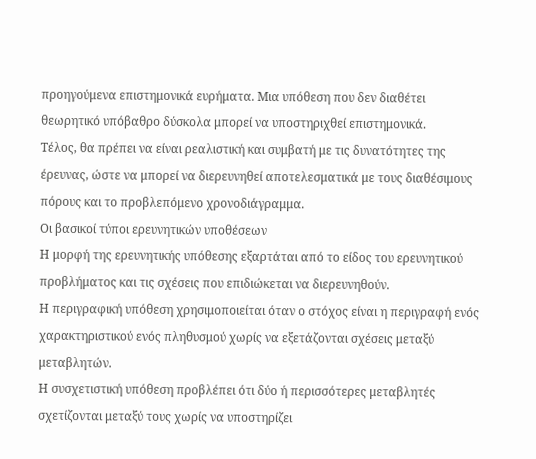προηγούμενα επιστημονικά ευρήματα. Μια υπόθεση που δεν διαθέτει θεωρητικό υπόβαθρο δύσκολα μπορεί να υποστηριχθεί επιστημονικά.
Τέλος, θα πρέπει να είναι ρεαλιστική και συμβατή με τις δυνατότητες της έρευνας, ώστε να μπορεί να διερευνηθεί αποτελεσματικά με τους διαθέσιμους πόρους και το προβλεπόμενο χρονοδιάγραμμα.
Οι βασικοί τύποι ερευνητικών υποθέσεων
Η μορφή της ερευνητικής υπόθεσης εξαρτάται από το είδος του ερευνητικού προβλήματος και τις σχέσεις που επιδιώκεται να διερευνηθούν.
Η περιγραφική υπόθεση χρησιμοποιείται όταν ο στόχος είναι η περιγραφή ενός χαρακτηριστικού ενός πληθυσμού χωρίς να εξετάζονται σχέσεις μεταξύ μεταβλητών.
Η συσχετιστική υπόθεση προβλέπει ότι δύο ή περισσότερες μεταβλητές σχετίζονται μεταξύ τους χωρίς να υποστηρίζει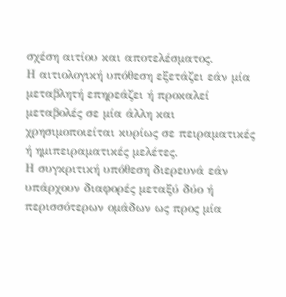σχέση αιτίου και αποτελέσματος.
Η αιτιολογική υπόθεση εξετάζει εάν μία μεταβλητή επηρεάζει ή προκαλεί μεταβολές σε μία άλλη και χρησιμοποιείται κυρίως σε πειραματικές ή ημιπειραματικές μελέτες.
Η συγκριτική υπόθεση διερευνά εάν υπάρχουν διαφορές μεταξύ δύο ή περισσότερων ομάδων ως προς μία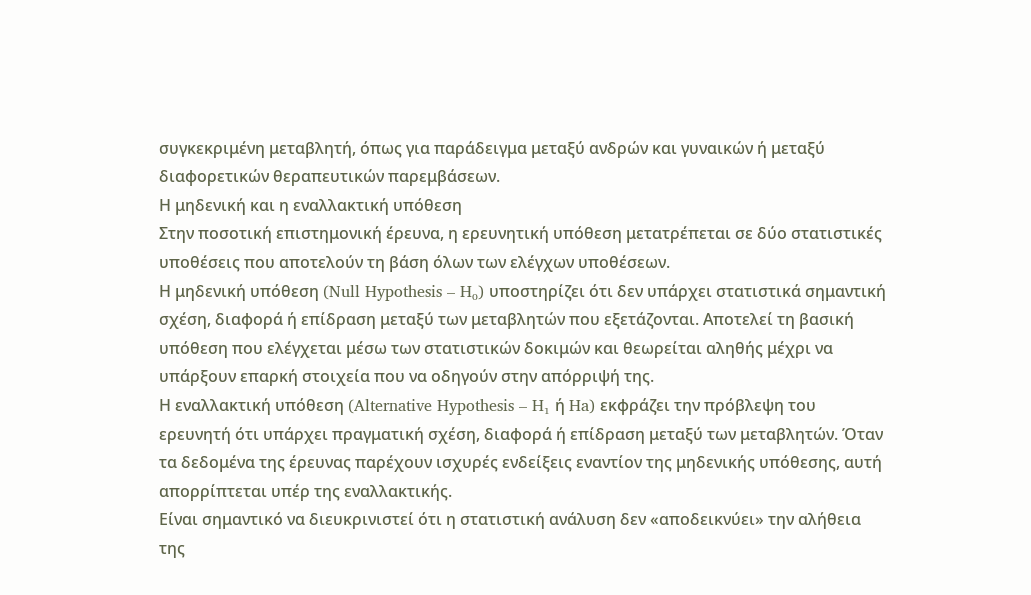συγκεκριμένη μεταβλητή, όπως για παράδειγμα μεταξύ ανδρών και γυναικών ή μεταξύ διαφορετικών θεραπευτικών παρεμβάσεων.
Η μηδενική και η εναλλακτική υπόθεση
Στην ποσοτική επιστημονική έρευνα, η ερευνητική υπόθεση μετατρέπεται σε δύο στατιστικές υποθέσεις που αποτελούν τη βάση όλων των ελέγχων υποθέσεων.
Η μηδενική υπόθεση (Null Hypothesis – H₀) υποστηρίζει ότι δεν υπάρχει στατιστικά σημαντική σχέση, διαφορά ή επίδραση μεταξύ των μεταβλητών που εξετάζονται. Αποτελεί τη βασική υπόθεση που ελέγχεται μέσω των στατιστικών δοκιμών και θεωρείται αληθής μέχρι να υπάρξουν επαρκή στοιχεία που να οδηγούν στην απόρριψή της.
Η εναλλακτική υπόθεση (Alternative Hypothesis – H₁ ή Ha) εκφράζει την πρόβλεψη του ερευνητή ότι υπάρχει πραγματική σχέση, διαφορά ή επίδραση μεταξύ των μεταβλητών. Όταν τα δεδομένα της έρευνας παρέχουν ισχυρές ενδείξεις εναντίον της μηδενικής υπόθεσης, αυτή απορρίπτεται υπέρ της εναλλακτικής.
Είναι σημαντικό να διευκρινιστεί ότι η στατιστική ανάλυση δεν «αποδεικνύει» την αλήθεια της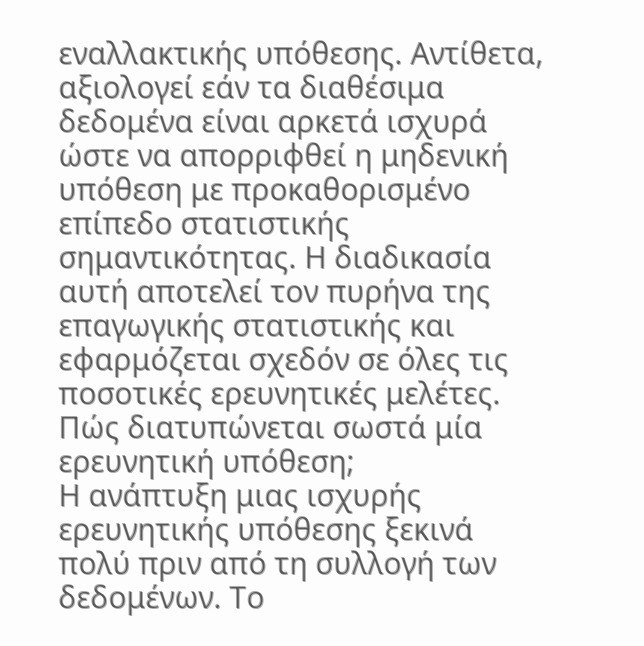εναλλακτικής υπόθεσης. Αντίθετα, αξιολογεί εάν τα διαθέσιμα δεδομένα είναι αρκετά ισχυρά ώστε να απορριφθεί η μηδενική υπόθεση με προκαθορισμένο επίπεδο στατιστικής σημαντικότητας. Η διαδικασία αυτή αποτελεί τον πυρήνα της επαγωγικής στατιστικής και εφαρμόζεται σχεδόν σε όλες τις ποσοτικές ερευνητικές μελέτες.
Πώς διατυπώνεται σωστά μία ερευνητική υπόθεση;
Η ανάπτυξη μιας ισχυρής ερευνητικής υπόθεσης ξεκινά πολύ πριν από τη συλλογή των δεδομένων. Το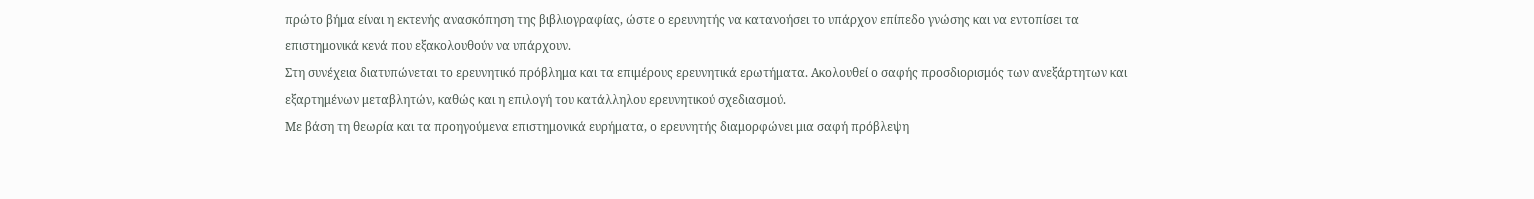πρώτο βήμα είναι η εκτενής ανασκόπηση της βιβλιογραφίας, ώστε ο ερευνητής να κατανοήσει το υπάρχον επίπεδο γνώσης και να εντοπίσει τα επιστημονικά κενά που εξακολουθούν να υπάρχουν.
Στη συνέχεια διατυπώνεται το ερευνητικό πρόβλημα και τα επιμέρους ερευνητικά ερωτήματα. Ακολουθεί ο σαφής προσδιορισμός των ανεξάρτητων και εξαρτημένων μεταβλητών, καθώς και η επιλογή του κατάλληλου ερευνητικού σχεδιασμού.
Με βάση τη θεωρία και τα προηγούμενα επιστημονικά ευρήματα, ο ερευνητής διαμορφώνει μια σαφή πρόβλεψη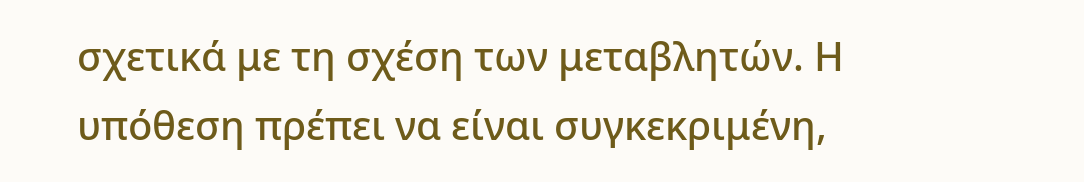σχετικά με τη σχέση των μεταβλητών. Η υπόθεση πρέπει να είναι συγκεκριμένη,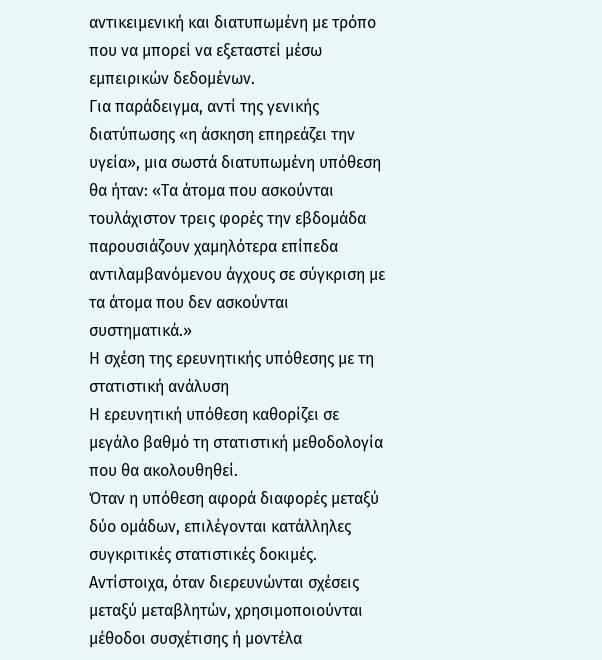αντικειμενική και διατυπωμένη με τρόπο που να μπορεί να εξεταστεί μέσω εμπειρικών δεδομένων.
Για παράδειγμα, αντί της γενικής διατύπωσης «η άσκηση επηρεάζει την υγεία», μια σωστά διατυπωμένη υπόθεση θα ήταν: «Τα άτομα που ασκούνται τουλάχιστον τρεις φορές την εβδομάδα παρουσιάζουν χαμηλότερα επίπεδα αντιλαμβανόμενου άγχους σε σύγκριση με τα άτομα που δεν ασκούνται συστηματικά.»
Η σχέση της ερευνητικής υπόθεσης με τη στατιστική ανάλυση
Η ερευνητική υπόθεση καθορίζει σε μεγάλο βαθμό τη στατιστική μεθοδολογία που θα ακολουθηθεί.
Όταν η υπόθεση αφορά διαφορές μεταξύ δύο ομάδων, επιλέγονται κατάλληλες συγκριτικές στατιστικές δοκιμές. Αντίστοιχα, όταν διερευνώνται σχέσεις μεταξύ μεταβλητών, χρησιμοποιούνται μέθοδοι συσχέτισης ή μοντέλα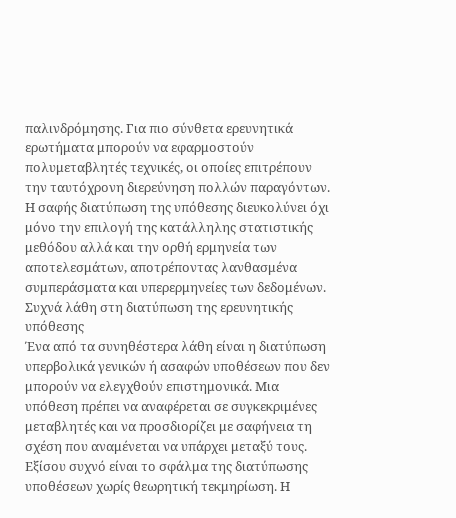παλινδρόμησης. Για πιο σύνθετα ερευνητικά ερωτήματα μπορούν να εφαρμοστούν πολυμεταβλητές τεχνικές, οι οποίες επιτρέπουν την ταυτόχρονη διερεύνηση πολλών παραγόντων.
Η σαφής διατύπωση της υπόθεσης διευκολύνει όχι μόνο την επιλογή της κατάλληλης στατιστικής μεθόδου αλλά και την ορθή ερμηνεία των αποτελεσμάτων, αποτρέποντας λανθασμένα συμπεράσματα και υπερερμηνείες των δεδομένων.
Συχνά λάθη στη διατύπωση της ερευνητικής υπόθεσης
Ένα από τα συνηθέστερα λάθη είναι η διατύπωση υπερβολικά γενικών ή ασαφών υποθέσεων που δεν μπορούν να ελεγχθούν επιστημονικά. Μια υπόθεση πρέπει να αναφέρεται σε συγκεκριμένες μεταβλητές και να προσδιορίζει με σαφήνεια τη σχέση που αναμένεται να υπάρχει μεταξύ τους.
Εξίσου συχνό είναι το σφάλμα της διατύπωσης υποθέσεων χωρίς θεωρητική τεκμηρίωση. Η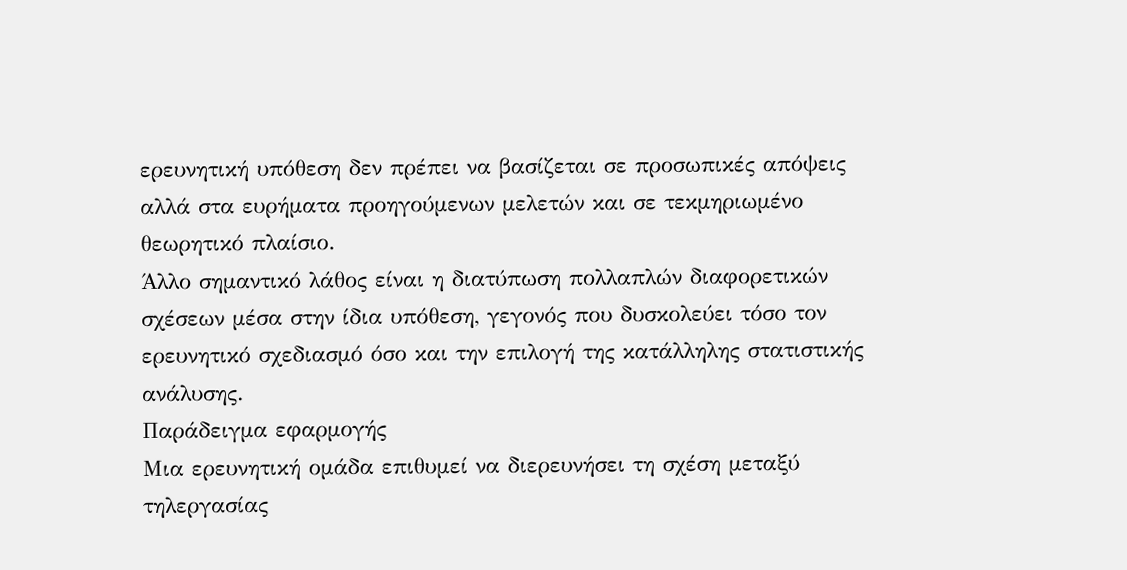ερευνητική υπόθεση δεν πρέπει να βασίζεται σε προσωπικές απόψεις αλλά στα ευρήματα προηγούμενων μελετών και σε τεκμηριωμένο θεωρητικό πλαίσιο.
Άλλο σημαντικό λάθος είναι η διατύπωση πολλαπλών διαφορετικών σχέσεων μέσα στην ίδια υπόθεση, γεγονός που δυσκολεύει τόσο τον ερευνητικό σχεδιασμό όσο και την επιλογή της κατάλληλης στατιστικής ανάλυσης.
Παράδειγμα εφαρμογής
Μια ερευνητική ομάδα επιθυμεί να διερευνήσει τη σχέση μεταξύ τηλεργασίας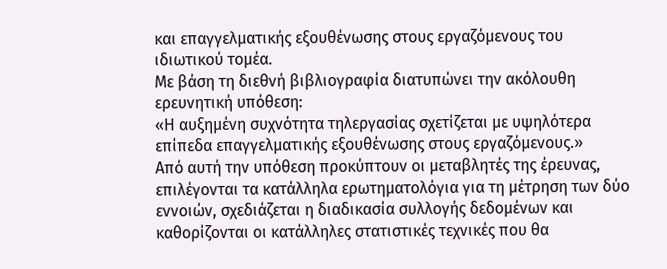και επαγγελματικής εξουθένωσης στους εργαζόμενους του ιδιωτικού τομέα.
Με βάση τη διεθνή βιβλιογραφία διατυπώνει την ακόλουθη ερευνητική υπόθεση:
«Η αυξημένη συχνότητα τηλεργασίας σχετίζεται με υψηλότερα επίπεδα επαγγελματικής εξουθένωσης στους εργαζόμενους.»
Από αυτή την υπόθεση προκύπτουν οι μεταβλητές της έρευνας, επιλέγονται τα κατάλληλα ερωτηματολόγια για τη μέτρηση των δύο εννοιών, σχεδιάζεται η διαδικασία συλλογής δεδομένων και καθορίζονται οι κατάλληλες στατιστικές τεχνικές που θα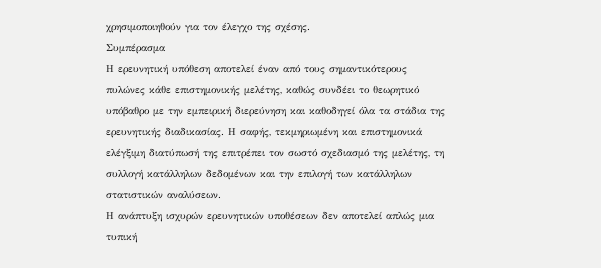χρησιμοποιηθούν για τον έλεγχο της σχέσης.
Συμπέρασμα
Η ερευνητική υπόθεση αποτελεί έναν από τους σημαντικότερους πυλώνες κάθε επιστημονικής μελέτης, καθώς συνδέει το θεωρητικό υπόβαθρο με την εμπειρική διερεύνηση και καθοδηγεί όλα τα στάδια της ερευνητικής διαδικασίας. Η σαφής, τεκμηριωμένη και επιστημονικά ελέγξιμη διατύπωσή της επιτρέπει τον σωστό σχεδιασμό της μελέτης, τη συλλογή κατάλληλων δεδομένων και την επιλογή των κατάλληλων στατιστικών αναλύσεων.
Η ανάπτυξη ισχυρών ερευνητικών υποθέσεων δεν αποτελεί απλώς μια τυπική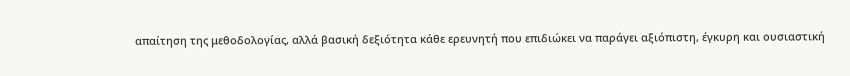απαίτηση της μεθοδολογίας, αλλά βασική δεξιότητα κάθε ερευνητή που επιδιώκει να παράγει αξιόπιστη, έγκυρη και ουσιαστική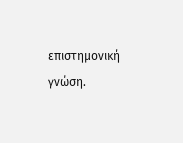επιστημονική γνώση.